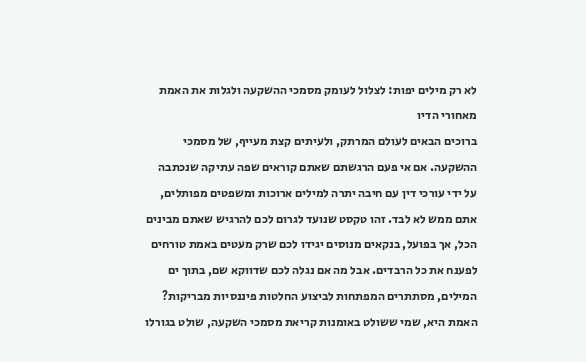לא רק מילים יפות: לצלול לעומק מסמכי ההשקעה ולגלות את האמת מאחורי הדיו
ברוכים הבאים לעולם המרתק, ולעיתים קצת מעייף, של מסמכי ההשקעה. אם אי פעם הרגשתם שאתם קוראים שפה עתיקה שנכתבה על ידי עורכי דין עם חיבה יתרה למילים ארוכות ומשפטים מפותלים, אתם ממש לא לבד. זהו טקסט שנועד לגרום לכם להרגיש שאתם מבינים הכל, אך בפועל, בנקאים מנוסים יגידו לכם שרק מעטים באמת טורחים לפענח את כל הרבדים. אבל מה אם נגלה לכם שדווקא שם, בתוך ים המילים, מסתתרים המפתחות לביצוע החלטות פיננסיות מבריקות?
האמת היא, שמי ששולט באומנות קריאת מסמכי השקעה, שולט בגורלו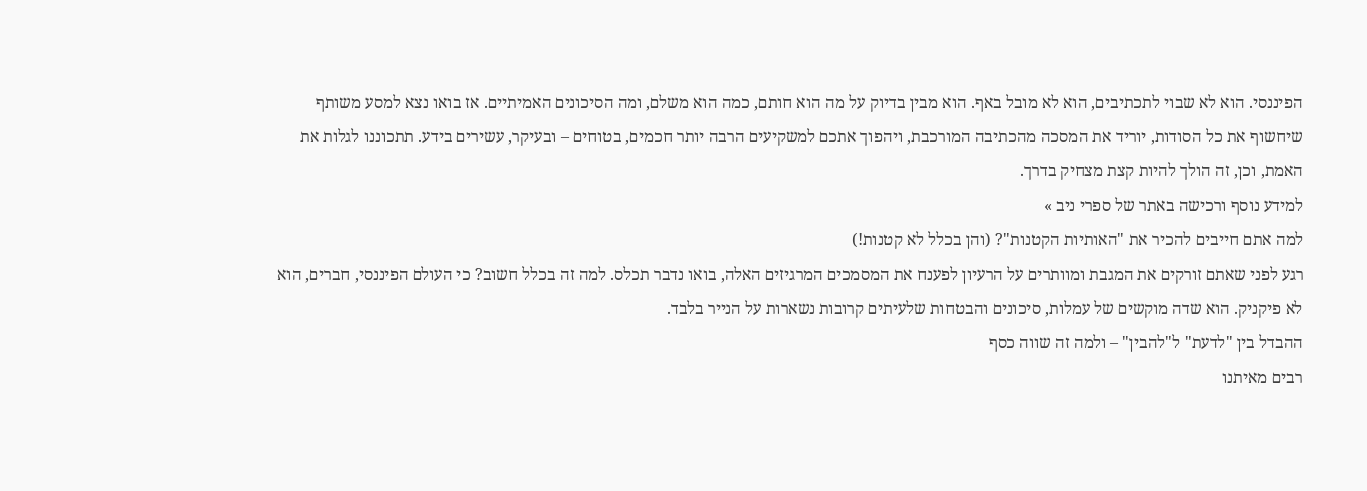הפיננסי. הוא לא שבוי לתכתיבים, הוא לא מובל באף. הוא מבין בדיוק על מה הוא חותם, כמה הוא משלם, ומה הסיכונים האמיתיים. אז בואו נצא למסע משותף שיחשוף את כל הסודות, יוריד את המסכה מהכתיבה המורכבת, ויהפוך אתכם למשקיעים הרבה יותר חכמים, בטוחים – ובעיקר, עשירים בידע. תתכוננו לגלות את האמת, וכן, זה הולך להיות קצת מצחיק בדרך.
למידע נוסף ורכישה באתר של ספרי ניב »
למה אתם חייבים להכיר את "האותיות הקטנות"? (והן בכלל לא קטנות!)
רגע לפני שאתם זורקים את המגבת ומוותרים על הרעיון לפענח את המסמכים המרגיזים האלה, בואו נדבר תכלס. למה זה בכלל חשוב? כי העולם הפיננסי, חברים, הוא לא פיקניק. הוא שדה מוקשים של עמלות, סיכונים והבטחות שלעיתים קרובות נשארות על הנייר בלבד.
ההבדל בין "לדעת" ל"להבין" – ולמה זה שווה כסף
רבים מאיתנו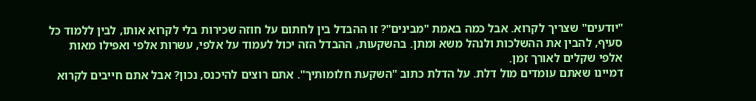"יודעים" שצריך לקרוא. אבל כמה באמת "מבינים"? זו ההבדל בין לחתום על חוזה שכירות בלי לקרוא אותו, לבין ללמוד כל סעיף, להבין את ההשלכות ולנהל משא ומתן. בהשקעות, ההבדל הזה יכול לעמוד על אלפי, עשרות אלפי ואפילו מאות אלפי שקלים לאורך זמן.
דמיינו שאתם עומדים מול דלת. על הדלת כתוב "השקעת חלומותיך". אתם רוצים להיכנס, נכון? אבל אתם חייבים לקרוא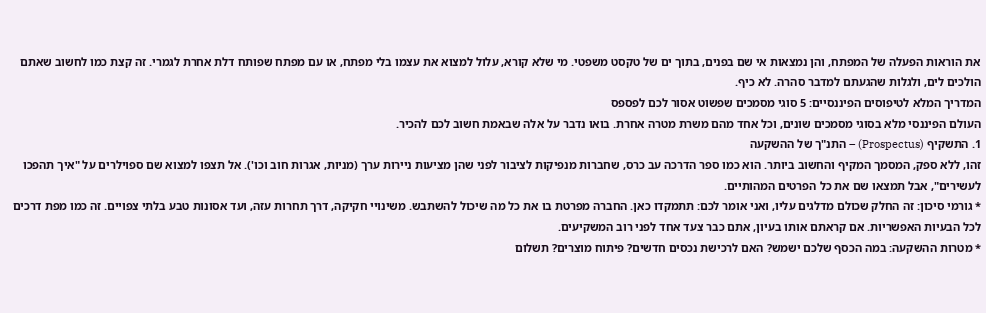את הוראות הפעלה של המפתח, והן נמצאות אי שם בפנים, בתוך ים של טקסט משפטי. מי שלא קורא, עלול למצוא את עצמו בלי מפתח, או עם מפתח שפותח דלת אחרת לגמרי. זה קצת כמו לחשוב שאתם הולכים לים, ולגלות שהגעתם למדבר סהרה. לא כיף.
המדריך המלא לטיפוסים הפיננסיים: 5 סוגי מסמכים שפשוט אסור לכם לפספס
העולם הפיננסי מלא בסוגי מסמכים שונים, וכל אחד מהם משרת מטרה אחרת. בואו נדבר על אלה שבאמת חשוב לכם להכיר.
1. התשקיף (Prospectus) – התנ"ך של ההשקעה
זהו, ללא ספק, המסמך המקיף והחשוב ביותר. הוא כמו ספר הדרכה עב כרס, שחברות מנפיקות לציבור לפני שהן מציעות ניירות ערך (מניות, אגרות חוב וכו'). אל תצפו למצוא שם ספוילרים על "איך תהפכו לעשירים", אבל תמצאו שם את כל הפרטים המהותיים.
* גורמי סיכון: זה החלק שכולם מדלגים עליו, ואני אומר לכם: תתמקדו כאן. החברה מפרטת בו את כל מה שיכול להשתבש. משינויי חקיקה, דרך תחרות עזה, ועד אסונות טבע בלתי צפויים. זה כמו מפת דרכים לכל הבעיות האפשריות. אם קראתם אותו בעיון, אתם כבר צעד אחד לפני רוב המשקיעים.
* מטרות ההשקעה: במה הכסף שלכם ישמש? האם לרכישת נכסים חדשים? פיתוח מוצרים? תשלום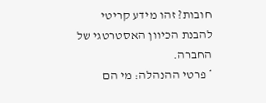חובות? זהו מידע קריטי להבנת הכיוון האסטרטגי של החברה.
* פרטי ההנהלה: מי הם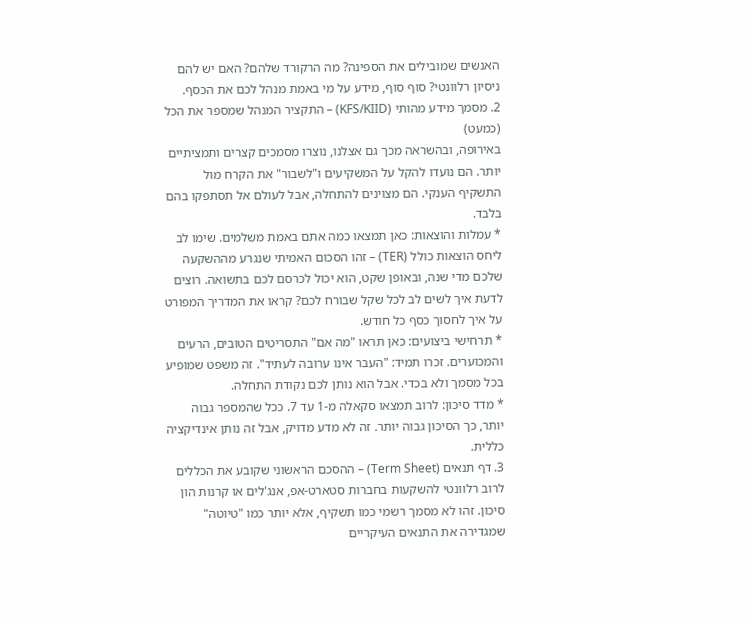האנשים שמובילים את הספינה? מה הרקורד שלהם? האם יש להם ניסיון רלוונטי? סוף סוף, מידע על מי באמת מנהל לכם את הכסף.
2. מסמך מידע מהותי (KFS/KIID) – התקציר המנהל שמספר את הכל (כמעט)
באירופה, ובהשראה מכך גם אצלנו, נוצרו מסמכים קצרים ותמציתיים יותר. הם נועדו להקל על המשקיעים ו"לשבור" את הקרח מול התשקיף הענקי. הם מצוינים להתחלה, אבל לעולם אל תסתפקו בהם בלבד.
* עמלות והוצאות: כאן תמצאו כמה אתם באמת משלמים. שימו לב ליחס הוצאות כולל (TER) – זהו הסכום האמיתי שנגרע מההשקעה שלכם מדי שנה, ובאופן שקט, הוא יכול לכרסם לכם בתשואה. רוצים לדעת איך לשים לב לכל שקל שבורח לכם? קראו את המדריך המפורט על איך לחסוך כסף כל חודש.
* תרחישי ביצועים: כאן תראו "מה אם" התסריטים הטובים, הרעים והמכוערים. זכרו תמיד: "העבר אינו ערובה לעתיד". זה משפט שמופיע בכל מסמך ולא בכדי. אבל הוא נותן לכם נקודת התחלה.
* מדד סיכון: לרוב תמצאו סקאלה מ-1 עד 7. ככל שהמספר גבוה יותר, כך הסיכון גבוה יותר. זה לא מדע מדויק, אבל זה נותן אינדיקציה כללית.
3. דף תנאים (Term Sheet) – ההסכם הראשוני שקובע את הכללים
לרוב רלוונטי להשקעות בחברות סטארט-אפ, אנג'לים או קרנות הון סיכון. זהו לא מסמך רשמי כמו תשקיף, אלא יותר כמו "טיוטה" שמגדירה את התנאים העיקריים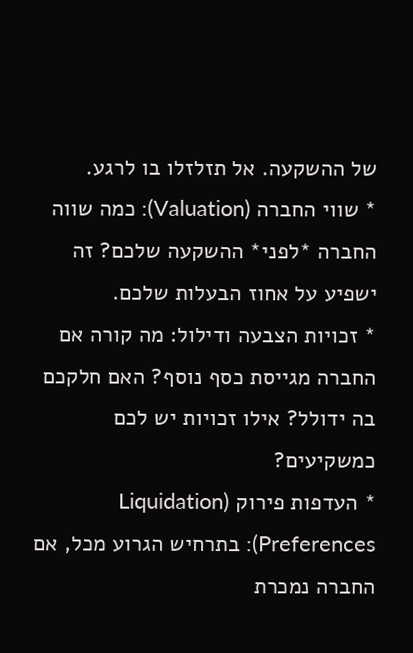של ההשקעה. אל תזלזלו בו לרגע.
* שווי החברה (Valuation): כמה שווה החברה *לפני* ההשקעה שלכם? זה ישפיע על אחוז הבעלות שלכם.
* זכויות הצבעה ודילול: מה קורה אם החברה מגייסת כסף נוסף? האם חלקכם בה ידולל? אילו זכויות יש לכם כמשקיעים?
* העדפות פירוק (Liquidation Preferences): בתרחיש הגרוע מכל, אם החברה נמכרת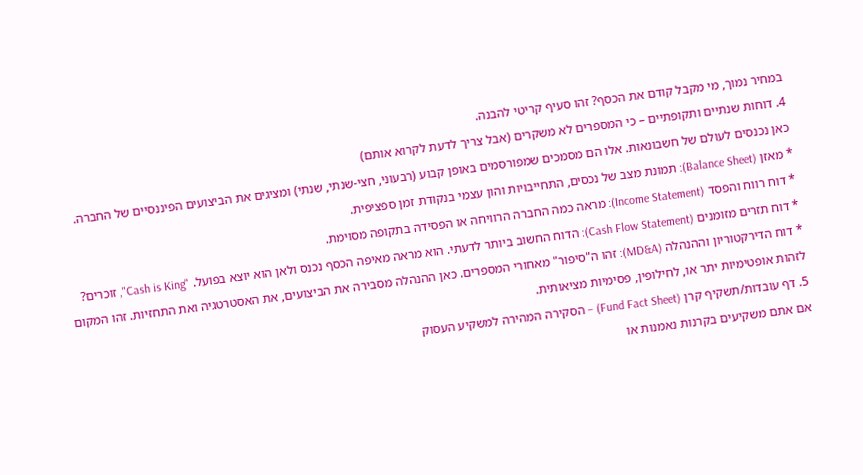במחיר נמוך, מי מקבל קודם את הכסף? זהו סעיף קריטי להבנה.
4. דוחות שנתיים ותקופתיים – כי המספרים לא משקרים (אבל צריך לדעת לקרוא אותם)
כאן נכנסים לעולם של חשבונאות. אלו הם מסמכים שמפורסמים באופן קבוע (רבעוני, חצי-שנתי, שנתי) ומציגים את הביצועים הפיננסיים של החברה.
* מאזן (Balance Sheet): תמונת מצב של נכסים, התחייבויות והון עצמי בנקודת זמן ספציפית.
* דוח רווח והפסד (Income Statement): מראה כמה החברה הרוויחה או הפסידה בתקופה מסוימת.
* דוח תזרים מזומנים (Cash Flow Statement): הדוח החשוב ביותר לדעתי. הוא מראה מאיפה הכסף נכנס ולאן הוא יוצא בפועל. "Cash is King", זוכרים?
* דוח הדירקטוריון וההנהלה (MD&A): זהו ה"סיפור" מאחורי המספרים. כאן ההנהלה מסבירה את הביצועים, את האסטרטגיה ואת התחזיות. זהו המקום לזהות אופטימיות יתר או, לחילופין, פסימיות מציאותית.
5. דף עובדות/תשקיף קרן (Fund Fact Sheet) – הסקירה המהירה למשקיע העסוק
אם אתם משקיעים בקרנות נאמנות או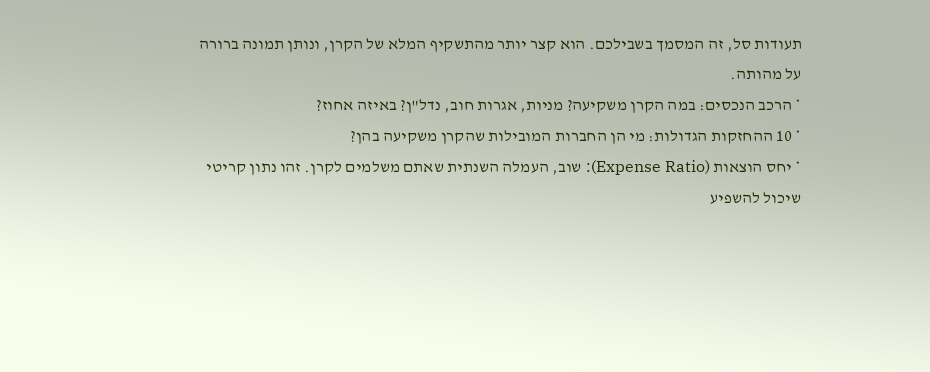תעודות סל, זה המסמך בשבילכם. הוא קצר יותר מהתשקיף המלא של הקרן, ונותן תמונה ברורה על מהותה.
* הרכב הנכסים: במה הקרן משקיעה? מניות, אגרות חוב, נדל"ן? באיזה אחוז?
* 10 ההחזקות הגדולות: מי הן החברות המובילות שהקרן משקיעה בהן?
* יחס הוצאות (Expense Ratio): שוב, העמלה השנתית שאתם משלמים לקרן. זהו נתון קריטי שיכול להשפיע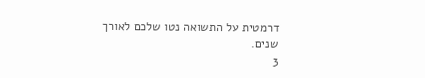דרמטית על התשואה נטו שלכם לאורך שנים.
3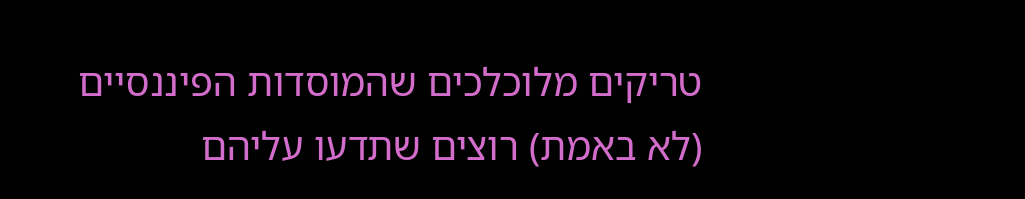טריקים מלוכלכים שהמוסדות הפיננסיים (לא באמת) רוצים שתדעו עליהם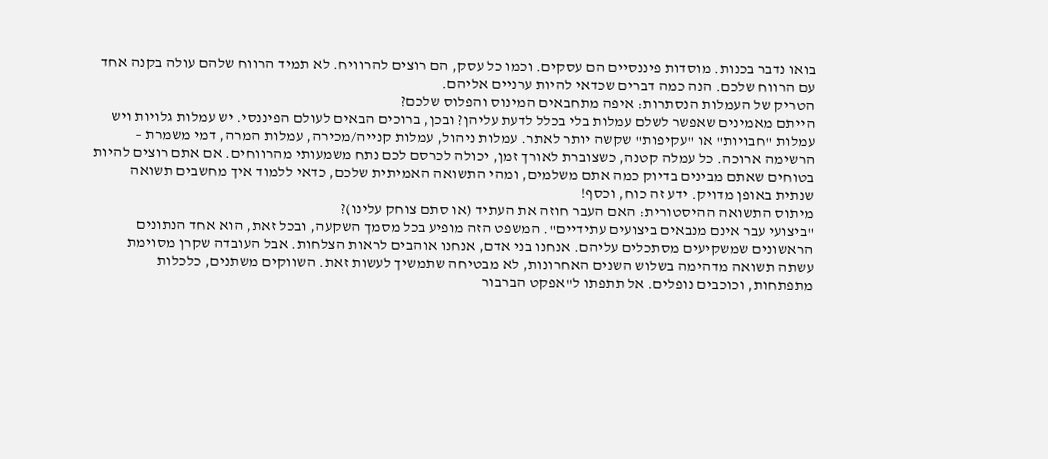בואו נדבר בכנות. מוסדות פיננסיים הם עסקים. וכמו כל עסק, הם רוצים להרוויח. לא תמיד הרווח שלהם עולה בקנה אחד עם הרווח שלכם. הנה כמה דברים שכדאי להיות ערניים אליהם.
הטריק של העמלות הנסתרות: איפה מתחבאים המינוס והפלוס שלכם?
הייתם מאמינים שאפשר לשלם עמלות בלי בכלל לדעת עליהן? ובכן, ברוכים הבאים לעולם הפיננסי. יש עמלות גלויות ויש עמלות "חבויות" או "עקיפות" שקשה יותר לאתר. עמלות ניהול, עמלות קנייה/מכירה, עמלות המרה, דמי משמרת – הרשימה ארוכה. כל עמלה קטנה, כשצוברת לאורך זמן, יכולה לכרסם לכם נתח משמעותי מהרווחים. אם אתם רוצים להיות בטוחים שאתם מבינים בדיוק כמה אתם משלמים, ומהי התשואה האמיתית שלכם, כדאי ללמוד איך מחשבים תשואה שנתית באופן מדויק. ידע זה כוח, וכסף!
מיתוס התשואה ההיסטורית: האם העבר חוזה את העתיד (או סתם צוחק עלינו)?
"ביצועי עבר אינם מנבאים ביצועים עתידיים". המשפט הזה מופיע בכל מסמך השקעה, ובכל זאת, הוא אחד הנתונים הראשונים שמשקיעים מסתכלים עליהם. אנחנו בני אדם, אנחנו אוהבים לראות הצלחות. אבל העובדה שקרן מסוימת עשתה תשואה מדהימה בשלוש השנים האחרונות, לא מבטיחה שתמשיך לעשות זאת. השווקים משתנים, כלכלות מתפתחות, וכוכבים נופלים. אל תתפתו ל"אפקט הברבור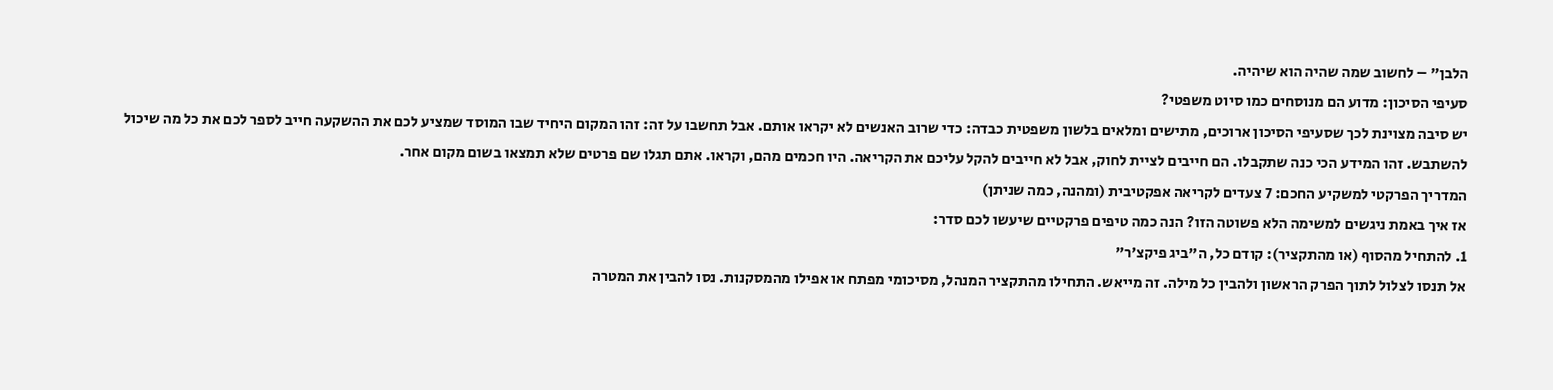הלבן" – לחשוב שמה שהיה הוא שיהיה.
סעיפי הסיכון: מדוע הם מנוסחים כמו סיוט משפטי?
יש סיבה מצוינת לכך שסעיפי הסיכון ארוכים, מתישים ומלאים בלשון משפטית כבדה: כדי שרוב האנשים לא יקראו אותם. אבל תחשבו על זה: זהו המקום היחיד שבו המוסד שמציע לכם את ההשקעה חייב לספר לכם את כל מה שיכול להשתבש. זהו המידע הכי כנה שתקבלו. הם חייבים לציית לחוק, אבל לא חייבים להקל עליכם את הקריאה. היו חכמים מהם, וקראו. אתם תגלו שם פרטים שלא תמצאו בשום מקום אחר.
המדריך הפרקטי למשקיע החכם: 7 צעדים לקריאה אפקטיבית (ומהנה, כמה שניתן)
אז איך באמת ניגשים למשימה הלא פשוטה הזו? הנה כמה טיפים פרקטיים שיעשו לכם סדר:
1. להתחיל מהסוף (או מהתקציר): קודם כל, ה"ביג פיקצ'ר"
אל תנסו לצלול לתוך הפרק הראשון ולהבין כל מילה. זה מייאש. התחילו מהתקציר המנהל, מסיכומי מפתח או אפילו מהמסקנות. נסו להבין את המטרה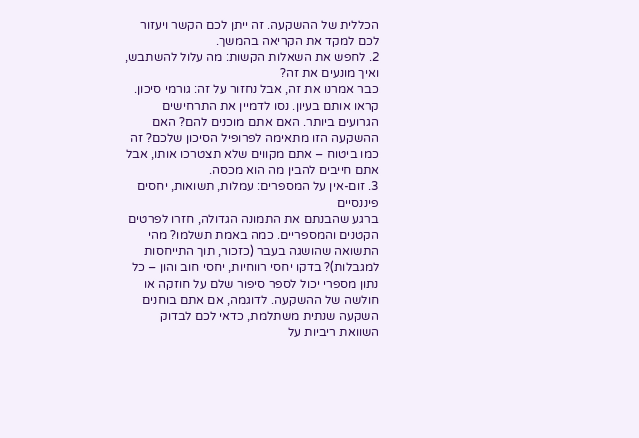הכללית של ההשקעה. זה ייתן לכם הקשר ויעזור לכם למקד את הקריאה בהמשך.
2. לחפש את השאלות הקשות: מה עלול להשתבש, ואיך מונעים את זה?
כבר אמרנו את זה, אבל נחזור על זה: גורמי סיכון. קראו אותם בעיון. נסו לדמיין את התרחישים הגרועים ביותר. האם אתם מוכנים להם? האם ההשקעה הזו מתאימה לפרופיל הסיכון שלכם? זה כמו ביטוח – אתם מקווים שלא תצטרכו אותו, אבל אתם חייבים להבין מה הוא מכסה.
3. זום-אין על המספרים: עמלות, תשואות, יחסים פיננסיים
ברגע שהבנתם את התמונה הגדולה, חזרו לפרטים הקטנים והמספריים. כמה באמת תשלמו? מהי התשואה שהושגה בעבר (כזכור, תוך התייחסות למגבלות)? בדקו יחסי רווחיות, יחסי חוב והון – כל נתון מספרי יכול לספר סיפור שלם על חוזקה או חולשה של ההשקעה. לדוגמה, אם אתם בוחנים השקעה שנתית משתלמת, כדאי לכם לבדוק השוואת ריביות על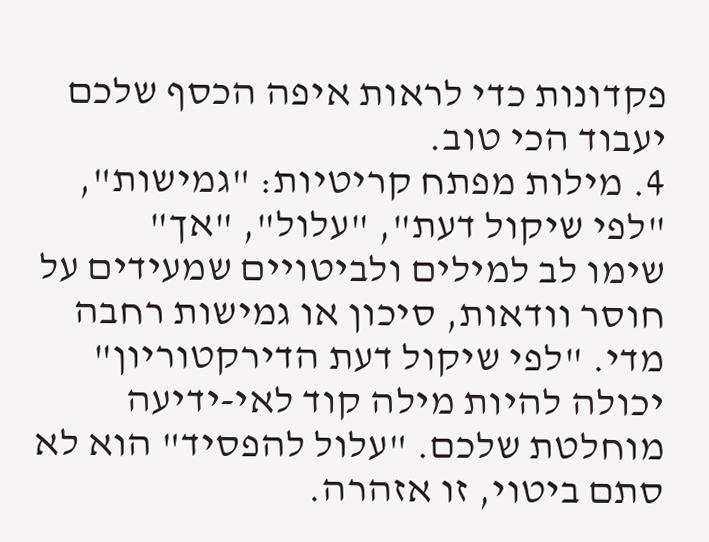פקדונות כדי לראות איפה הכסף שלכם יעבוד הכי טוב.
4. מילות מפתח קריטיות: "גמישות", "לפי שיקול דעת", "עלול", "אך"
שימו לב למילים ולביטויים שמעידים על חוסר וודאות, סיכון או גמישות רחבה מדי. "לפי שיקול דעת הדירקטוריון" יכולה להיות מילה קוד לאי-ידיעה מוחלטת שלכם. "עלול להפסיד" הוא לא סתם ביטוי, זו אזהרה.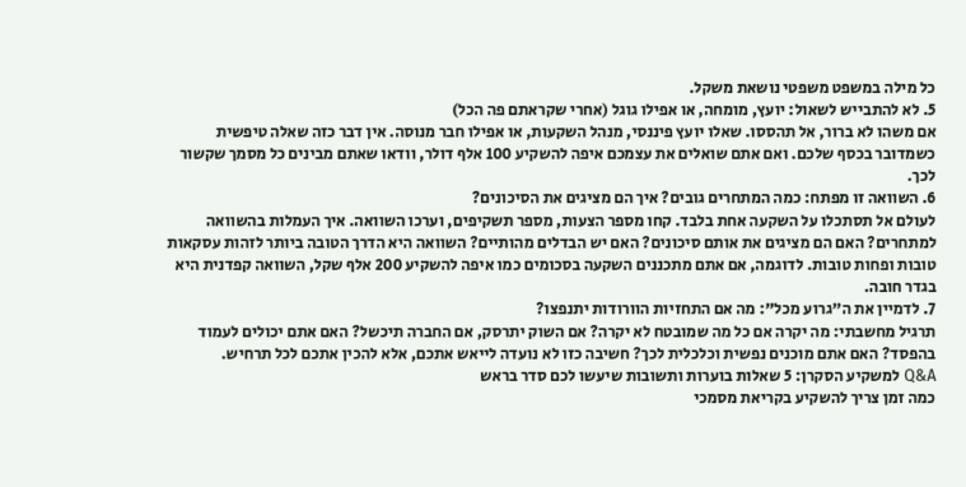כל מילה במשפט משפטי נושאת משקל.
5. לא להתבייש לשאול: יועץ, מומחה, או אפילו גוגל (אחרי שקראתם פה הכל)
אם משהו לא ברור, אל תהססו. שאלו יועץ פיננסי, מנהל השקעות, או אפילו חבר מנוסה. אין דבר כזה שאלה טיפשית כשמדובר בכסף שלכם. ואם אתם שואלים את עצמכם איפה להשקיע 100 אלף דולר, וודאו שאתם מבינים כל מסמך שקשור לכך.
6. השוואה זו מפתח: כמה המתחרים גובים? איך הם מציגים את הסיכונים?
לעולם אל תסתכלו על השקעה אחת בלבד. קחו מספר הצעות, מספר תשקיפים, וערכו השוואה. איך העמלות בהשוואה למתחרים? האם הם מציגים את אותם סיכונים? האם יש הבדלים מהותיים? השוואה היא הדרך הטובה ביותר לזהות עסקאות טובות ופחות טובות. לדוגמה, אם אתם מתכננים השקעה בסכומים כמו איפה להשקיע 200 אלף שקל, השוואה קפדנית היא בגדר חובה.
7. לדמיין את ה"גרוע מכל": מה אם התחזיות הוורודות יתנפצו?
תרגיל מחשבתי: מה יקרה אם כל מה שמובטח לא יקרה? אם השוק יתרסק, אם החברה תיכשל? האם אתם יכולים לעמוד בהפסד? האם אתם מוכנים נפשית וכלכלית לכך? חשיבה כזו לא נועדה לייאש אתכם, אלא להכין אתכם לכל תרחיש.
Q&A למשקיע הסקרן: 5 שאלות בוערות ותשובות שיעשו לכם סדר בראש
כמה זמן צריך להשקיע בקריאת מסמכי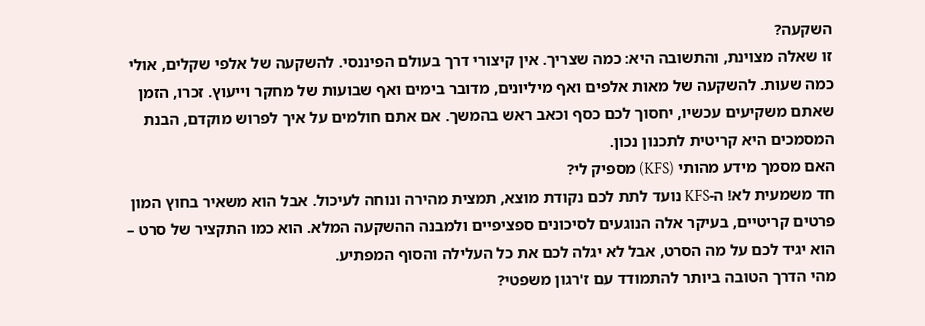השקעה?
זו שאלה מצוינת, והתשובה היא: כמה שצריך. אין קיצורי דרך בעולם הפיננסי. להשקעה של אלפי שקלים, אולי כמה שעות. להשקעה של מאות אלפים ואף מיליונים, מדובר בימים ואף שבועות של מחקר וייעוץ. זכרו, הזמן שאתם משקיעים עכשיו, יחסוך לכם כסף וכאב ראש בהמשך. אם אתם חולמים על איך לפרוש מוקדם, הבנת המסמכים היא קריטית לתכנון נכון.
האם מסמך מידע מהותי (KFS) מספיק לי?
חד משמעית לא! ה-KFS נועד לתת לכם נקודת מוצא, תמצית מהירה ונוחה לעיכול. אבל הוא משאיר בחוץ המון פרטים קריטיים, בעיקר אלה הנוגעים לסיכונים ספציפיים ולמבנה ההשקעה המלא. הוא כמו התקציר של סרט – הוא יגיד לכם על מה הסרט, אבל לא יגלה לכם את כל העלילה והסוף המפתיע.
מהי הדרך הטובה ביותר להתמודד עם ז'רגון משפטי?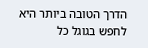הדרך הטובה ביותר היא לחפש בגוגל כל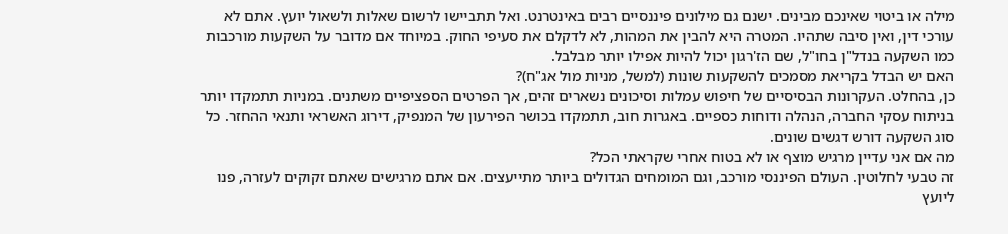מילה או ביטוי שאינכם מבינים. ישנם גם מילונים פיננסיים רבים באינטרנט. ואל תתביישו לרשום שאלות ולשאול יועץ. אתם לא עורכי דין, ואין סיבה שתהיו. המטרה היא להבין את המהות, לא לדקלם את סעיפי החוק. במיוחד אם מדובר על השקעות מורכבות כמו השקעה בנדל"ן בחו"ל, שם הז'רגון יכול להיות אפילו יותר מבלבל.
האם יש הבדל בקריאת מסמכים להשקעות שונות (למשל, מניות מול אג"ח)?
כן, בהחלט. העקרונות הבסיסיים של חיפוש עמלות וסיכונים נשארים זהים, אך הפרטים הספציפיים משתנים. במניות תתמקדו יותר בניתוח עסקי החברה, הנהלה ודוחות כספיים. באגרות חוב, תתמקדו בכושר הפירעון של המנפיק, דירוג האשראי ותנאי ההחזר. כל סוג השקעה דורש דגשים שונים.
מה אם אני עדיין מרגיש מוצף או לא בטוח אחרי שקראתי הכל?
זה טבעי לחלוטין. העולם הפיננסי מורכב, וגם המומחים הגדולים ביותר מתייעצים. אם אתם מרגישים שאתם זקוקים לעזרה, פנו ליועץ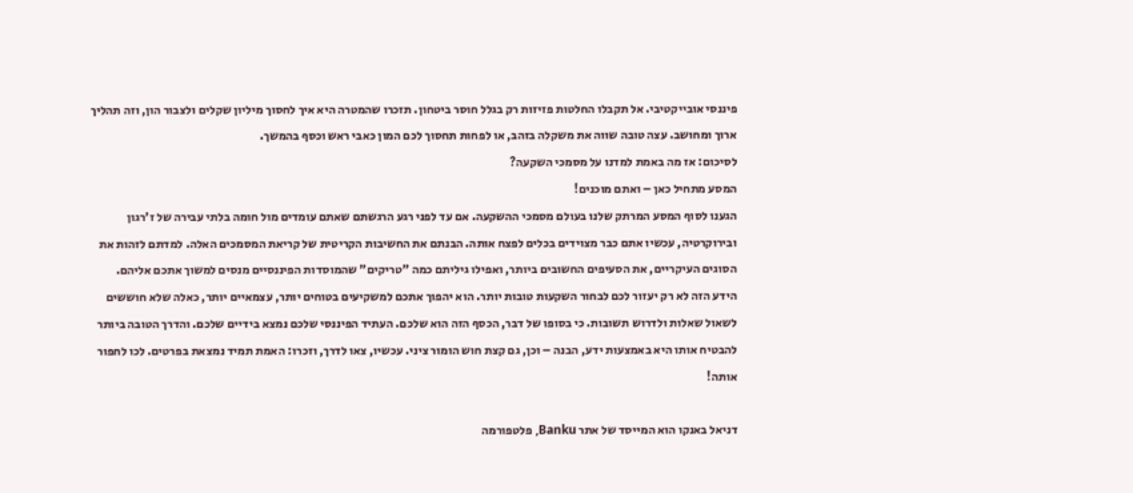פיננסי אובייקטיבי. אל תקבלו החלטות פזיזות רק בגלל חוסר ביטחון. תזכרו שהמטרה היא איך לחסוך מיליון שקלים ולצבור הון, וזה תהליך ארוך ומחושב. עצה טובה שווה את משקלה בזהב, או לפחות תחסוך לכם המון כאבי ראש וכסף בהמשך.
לסיכום: אז מה באמת למדנו על מסמכי השקעה?
המסע מתחיל כאן – ואתם מוכנים!
הגענו לסוף המסע המרתק שלנו בעולם מסמכי ההשקעה. אם עד לפני רגע הרגשתם שאתם עומדים מול חומה בלתי עבירה של ז'רגון ובירוקרטיה, עכשיו אתם כבר מצוידים בכלים לפצח אותה. הבנתם את החשיבות הקריטית של קריאת המסמכים האלה. למדתם לזהות את הסוגים העיקריים, את הסעיפים החשובים ביותר, ואפילו גיליתם כמה "טריקים" שהמוסדות הפיננסיים מנסים למשוך אתכם אליהם.
הידע הזה לא רק יעזור לכם לבחור השקעות טובות יותר. הוא יהפוך אתכם למשקיעים בטוחים יותר, עצמאיים יותר, כאלה שלא חוששים לשאול שאלות ולדרוש תשובות. כי בסופו של דבר, הכסף הזה הוא שלכם. העתיד הפיננסי שלכם נמצא בידיים שלכם. והדרך הטובה ביותר להבטיח אותו היא באמצעות ידע, הבנה – וכן, גם קצת חוש הומור ציני. עכשיו, צאו לדרך, וזכרו: האמת תמיד נמצאת בפרטים. לכו לחפור אותה!

דניאל באנקו הוא המייסד של אתר Banku, פלטפורמה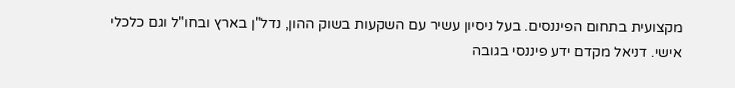מקצועית בתחום הפיננסים. בעל ניסיון עשיר עם השקעות בשוק ההון, נדל"ן בארץ ובחו"ל וגם כלכלי אישי. דניאל מקדם ידע פיננסי בגובה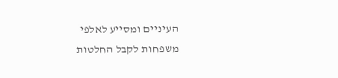העיניים ומסייע לאלפי משפחות לקבל החלטות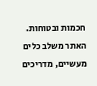חכמות ובטוחות. האתר משלב כלים מעשיים, מדריכים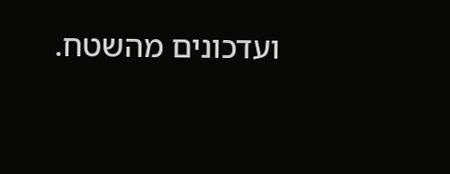ועדכונים מהשטח.